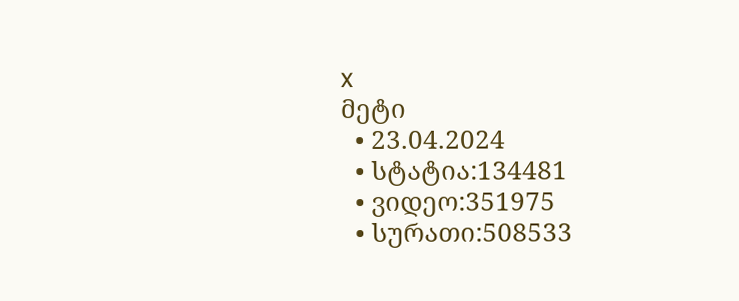x
მეტი
  • 23.04.2024
  • სტატია:134481
  • ვიდეო:351975
  • სურათი:508533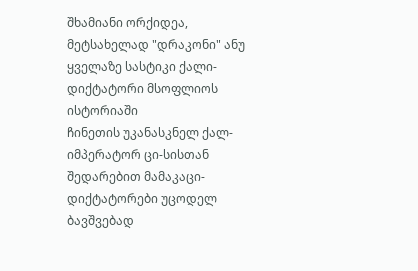შხამიანი ორქიდეა, მეტსახელად "დრაკონი" ანუ ყველაზე სასტიკი ქალი-დიქტატორი მსოფლიოს ისტორიაში
ჩინეთის უკანასკნელ ქალ-იმპერატორ ცი-სისთან შედარებით მამაკაცი-დიქტატორები უცოდელ ბავშვებად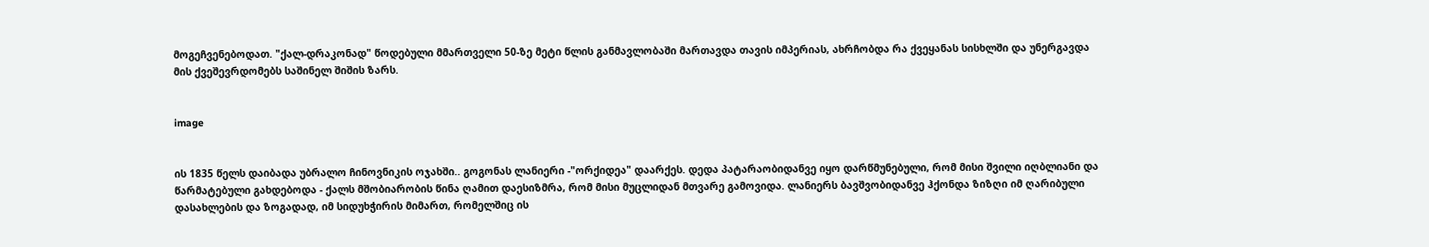მოგეჩვენებოდათ. "ქალ-დრაკონად" წოდებული მმართველი 50-ზე მეტი წლის განმავლობაში მართავდა თავის იმპერიას, ახრჩობდა რა ქვეყანას სისხლში და უნერგავდა მის ქვეშევრდომებს საშინელ შიშის ზარს.


image


ის 1835 წელს დაიბადა უბრალო ჩინოვნიკის ოჯახში.. გოგონას ლანიერი -"ორქიდეა" დაარქეს. დედა პატარაობიდანვე იყო დარწმუნებული, რომ მისი შვილი იღბლიანი და წარმატებული გახდებოდა - ქალს მშობიარობის წინა ღამით დაესიზმრა, რომ მისი მუცლიდან მთვარე გამოვიდა. ლანიერს ბავშვობიდანვე ჰქონდა ზიზღი იმ ღარიბული დასახლების და ზოგადად, იმ სიდუხჭირის მიმართ, რომელშიც ის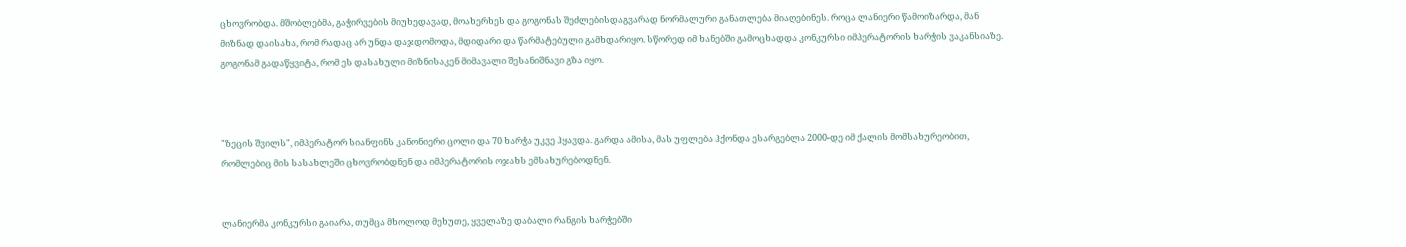ცხოვრობდა. მშობლებმა, გაჭირვების მიუხედავად, მოახერხეს და გოგონას შეძლებისდაგვარად ნორმალური განათლება მიაღებინეს. როცა ლანიერი წამოიზარდა, მან მიზნად დაისახა, რომ რადაც არ უნდა დაჯდომოდა, მდიდარი და წარმატებული გამხდარიყო. სწორედ იმ ხანებში გამოცხადდა კონკურსი იმპერატორის ხარჭის ვაკანსიაზე. გოგონამ გადაწყვიტა, რომ ეს დასახული მიზნისაკენ მიმავალი შესანიშნავი გზა იყო.



"ზეცის შვილს", იმპერატორ სიანფინს კანონიერი ცოლი და 70 ხარჭა უკვე ჰყავდა. გარდა ამისა, მას უფლება ჰქონდა ესარგებლა 2000-დე იმ ქალის მომსახურეობით, რომლებიც მის სასახლეში ცხოვრობდნენ და იმპერატორის ოჯახს ემსახურებოდნენ.


ლანიერმა კონკურსი გაიარა, თუმცა მხოლოდ მეხუთე, ყველაზე დაბალი რანგის ხარჭებში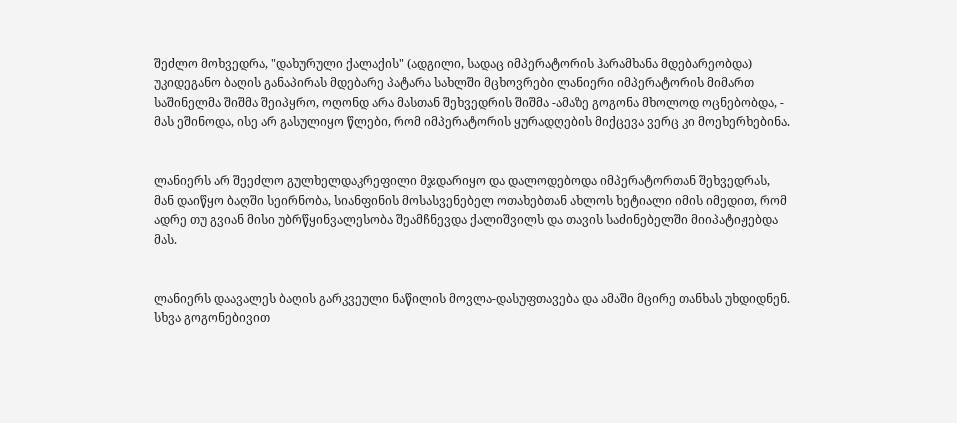შეძლო მოხვედრა, "დახურული ქალაქის" (ადგილი, სადაც იმპერატორის ჰარამხანა მდებარეობდა) უკიდეგანო ბაღის განაპირას მდებარე პატარა სახლში მცხოვრები ლანიერი იმპერატორის მიმართ საშინელმა შიშმა შეიპყრო, ოღონდ არა მასთან შეხვედრის შიშმა -ამაზე გოგონა მხოლოდ ოცნებობდა, - მას ეშინოდა, ისე არ გასულიყო წლები, რომ იმპერატორის ყურადღების მიქცევა ვერც კი მოეხერხებინა.


ლანიერს არ შეეძლო გულხელდაკრეფილი მჯდარიყო და დალოდებოდა იმპერატორთან შეხვედრას, მან დაიწყო ბაღში სეირნობა, სიანფინის მოსასვენებელ ოთახებთან ახლოს ხეტიალი იმის იმედით, რომ ადრე თუ გვიან მისი უბრწყინვალესობა შეამჩნევდა ქალიშვილს და თავის საძინებელში მიიპატიჟებდა მას.


ლანიერს დაავალეს ბაღის გარკვეული ნაწილის მოვლა-დასუფთავება და ამაში მცირე თანხას უხდიდნენ. სხვა გოგონებივით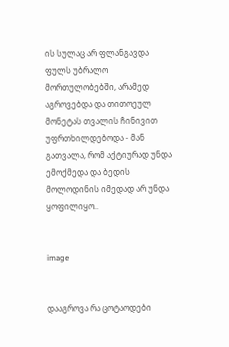ის სულაც არ ფლანგავდა ფულს უბრალო მორთულობებში, არამედ აგროვებდა და თითოეულ მონეტას თვალის ჩინივით უფრთხილდებოდა - მან გათვალა, რომ აქტიურად უნდა ემოქმედა და ბედის მოლოდინის იმედად არ უნდა ყოფილიყო..


image


დააგროვა რა ცოტაოდები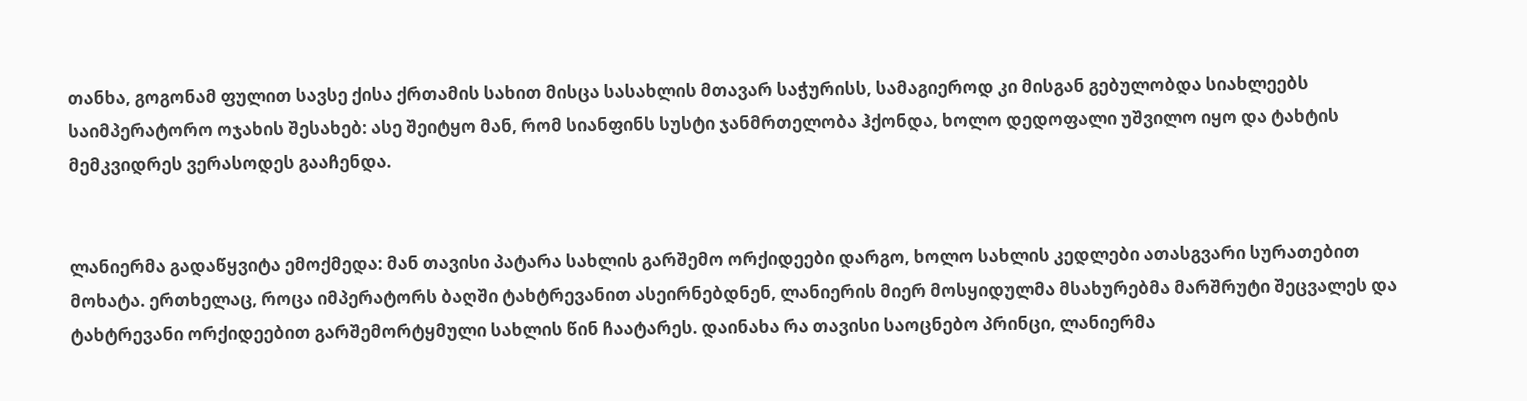თანხა, გოგონამ ფულით სავსე ქისა ქრთამის სახით მისცა სასახლის მთავარ საჭურისს, სამაგიეროდ კი მისგან გებულობდა სიახლეებს საიმპერატორო ოჯახის შესახებ: ასე შეიტყო მან, რომ სიანფინს სუსტი ჯანმრთელობა ჰქონდა, ხოლო დედოფალი უშვილო იყო და ტახტის მემკვიდრეს ვერასოდეს გააჩენდა.


ლანიერმა გადაწყვიტა ემოქმედა: მან თავისი პატარა სახლის გარშემო ორქიდეები დარგო, ხოლო სახლის კედლები ათასგვარი სურათებით მოხატა. ერთხელაც, როცა იმპერატორს ბაღში ტახტრევანით ასეირნებდნენ, ლანიერის მიერ მოსყიდულმა მსახურებმა მარშრუტი შეცვალეს და ტახტრევანი ორქიდეებით გარშემორტყმული სახლის წინ ჩაატარეს. დაინახა რა თავისი საოცნებო პრინცი, ლანიერმა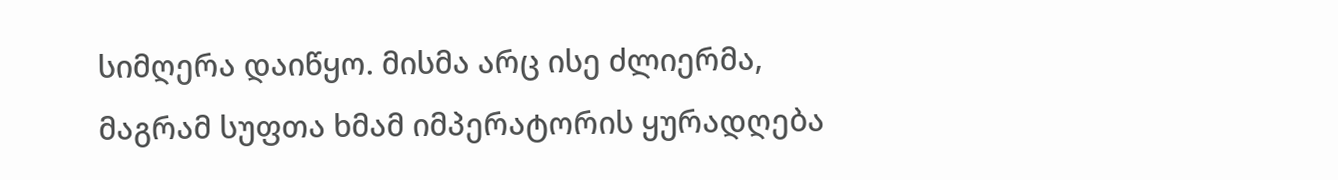სიმღერა დაიწყო. მისმა არც ისე ძლიერმა, მაგრამ სუფთა ხმამ იმპერატორის ყურადღება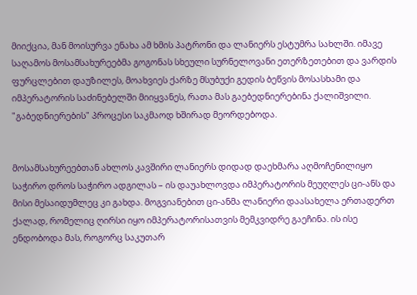მიიქცია, მან მოისურვა ენახა ამ ხმის პატრონი და ლანიერს ესტუმრა სახლში. იმავე საღამოს მოსამსახურეებმა გოგონას სხეული სურნელოვანი ეთერზეთებით და ვარდის ფურცლებით დაუზილეს, მოახვიეს ქარზე მსუბუქი გედის ბეწვის მოსასხამი და იმპერატორის საძინებელში მიიყვანეს, რათა მას გაებედნიერებინა ქალიშვილი. "გაბედნიერების" პროცესი საკმაოდ ხშირად მეორდებოდა.


მოსამსახურეებთან ახლოს კავშირი ლანიერს დიდად დაეხმარა აღმოჩენილიყო საჭირო დროს საჭირო ადგილას – ის დაუახლოვდა იმპერატორის მეუღლეს ცი-ანს და მისი მესაიდუმლეც კი გახდა. მოგვიანებით ცი-ანმა ლანიერი დაასახელა ერთადერთ ქალად, რომელიც ღირსი იყო იმპერატორისათვის მემკვიდრე გაეჩინა. ის ისე ენდობოდა მას, როგორც საკუთარ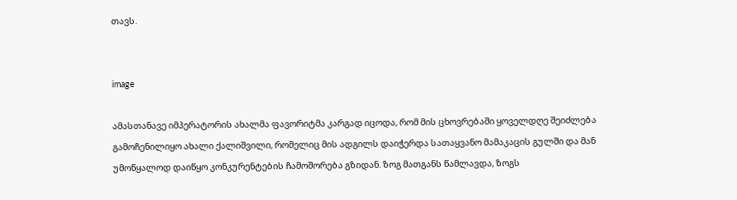თავს.


image

ამასთანავე იმპერატორის ახალმა ფავორიტმა კარგად იცოდა, რომ მის ცხოვრებაში ყოველდღე შეიძლება გამოჩენილიყო ახალი ქალიშვილი, რომელიც მის ადგილს დაიჭერდა სათაყვანო მამაკაცის გულში და მან უმოწყალოდ დაიწყო კონკურენტების ჩამოშორება გზიდან. ზოგ მათგანს წამლავდა, ზოგს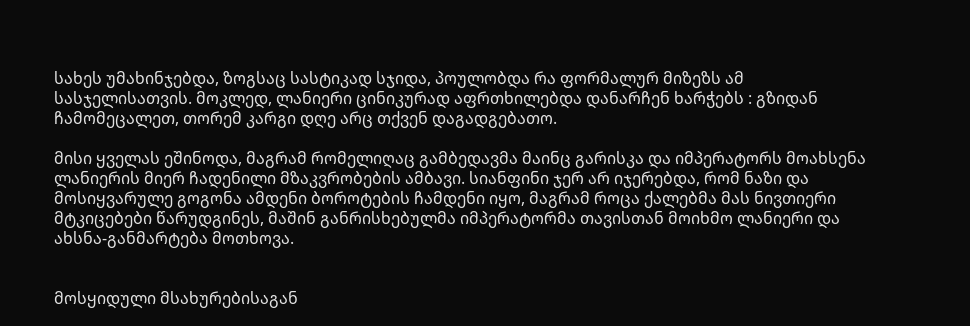სახეს უმახინჯებდა, ზოგსაც სასტიკად სჯიდა, პოულობდა რა ფორმალურ მიზეზს ამ სასჯელისათვის. მოკლედ, ლანიერი ცინიკურად აფრთხილებდა დანარჩენ ხარჭებს : გზიდან ჩამომეცალეთ, თორემ კარგი დღე არც თქვენ დაგადგებათო.

მისი ყველას ეშინოდა, მაგრამ რომელიღაც გამბედავმა მაინც გარისკა და იმპერატორს მოახსენა ლანიერის მიერ ჩადენილი მზაკვრობების ამბავი. სიანფინი ჯერ არ იჯერებდა, რომ ნაზი და მოსიყვარულე გოგონა ამდენი ბოროტების ჩამდენი იყო, მაგრამ როცა ქალებმა მას ნივთიერი მტკიცებები წარუდგინეს, მაშინ განრისხებულმა იმპერატორმა თავისთან მოიხმო ლანიერი და ახსნა-განმარტება მოთხოვა.


მოსყიდული მსახურებისაგან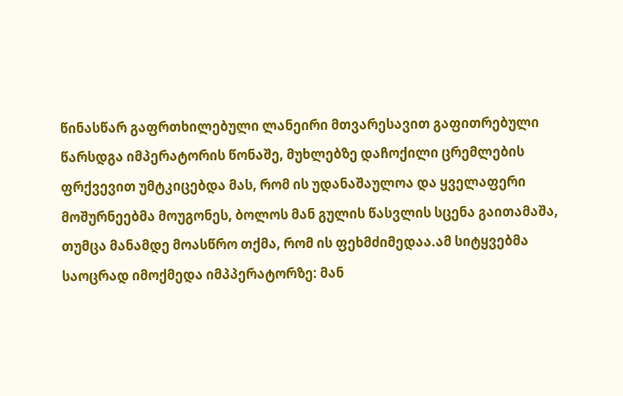წინასწარ გაფრთხილებული ლანეირი მთვარესავით გაფითრებული წარსდგა იმპერატორის წონაშე, მუხლებზე დაჩოქილი ცრემლების ფრქვევით უმტკიცებდა მას, რომ ის უდანაშაულოა და ყველაფერი მოშურნეებმა მოუგონეს, ბოლოს მან გულის წასვლის სცენა გაითამაშა, თუმცა მანამდე მოასწრო თქმა, რომ ის ფეხმძიმედაა.ამ სიტყვებმა საოცრად იმოქმედა იმპპერატორზე: მან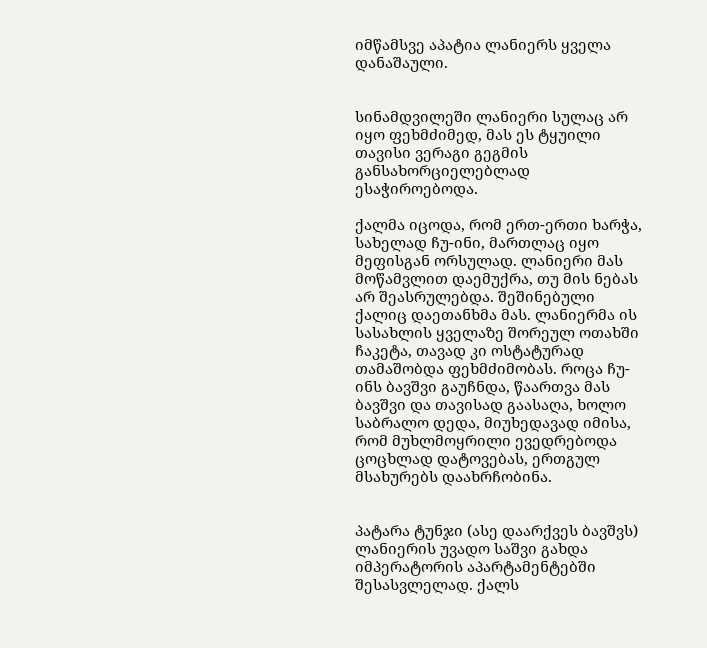იმწამსვე აპატია ლანიერს ყველა დანაშაული.


სინამდვილეში ლანიერი სულაც არ იყო ფეხმძიმედ, მას ეს ტყუილი თავისი ვერაგი გეგმის განსახორციელებლად ესაჭიროებოდა.

ქალმა იცოდა, რომ ერთ-ერთი ხარჭა, სახელად ჩუ-ინი, მართლაც იყო მეფისგან ორსულად. ლანიერი მას მოწამვლით დაემუქრა, თუ მის ნებას არ შეასრულებდა. შეშინებული ქალიც დაეთანხმა მას. ლანიერმა ის სასახლის ყველაზე შორეულ ოთახში ჩაკეტა, თავად კი ოსტატურად თამაშობდა ფეხმძიმობას. როცა ჩუ-ინს ბავშვი გაუჩნდა, წაართვა მას ბავშვი და თავისად გაასაღა, ხოლო საბრალო დედა, მიუხედავად იმისა, რომ მუხლმოყრილი ევედრებოდა ცოცხლად დატოვებას, ერთგულ მსახურებს დაახრჩობინა.


პატარა ტუნჯი (ასე დაარქვეს ბავშვს) ლანიერის უვადო საშვი გახდა იმპერატორის აპარტამენტებში შესასვლელად. ქალს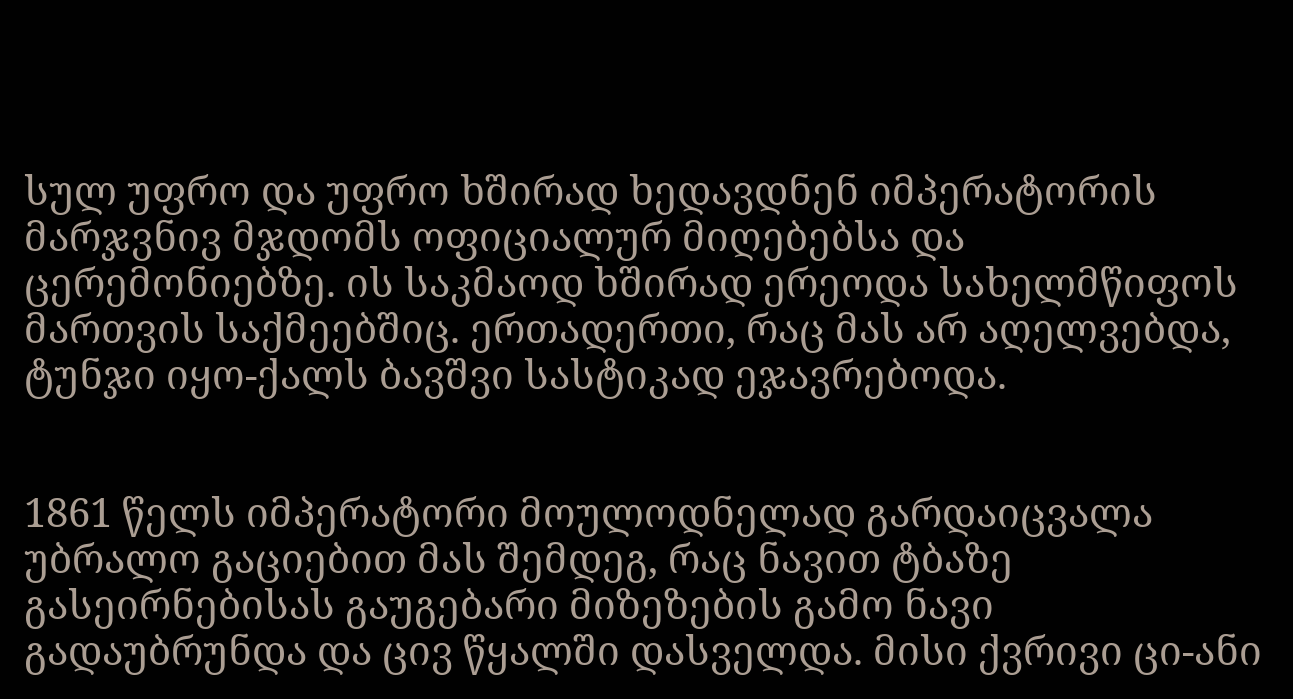სულ უფრო და უფრო ხშირად ხედავდნენ იმპერატორის მარჯვნივ მჯდომს ოფიციალურ მიღებებსა და ცერემონიებზე. ის საკმაოდ ხშირად ერეოდა სახელმწიფოს მართვის საქმეებშიც. ერთადერთი, რაც მას არ აღელვებდა, ტუნჯი იყო-ქალს ბავშვი სასტიკად ეჯავრებოდა.


1861 წელს იმპერატორი მოულოდნელად გარდაიცვალა უბრალო გაციებით მას შემდეგ, რაც ნავით ტბაზე გასეირნებისას გაუგებარი მიზეზების გამო ნავი გადაუბრუნდა და ცივ წყალში დასველდა. მისი ქვრივი ცი-ანი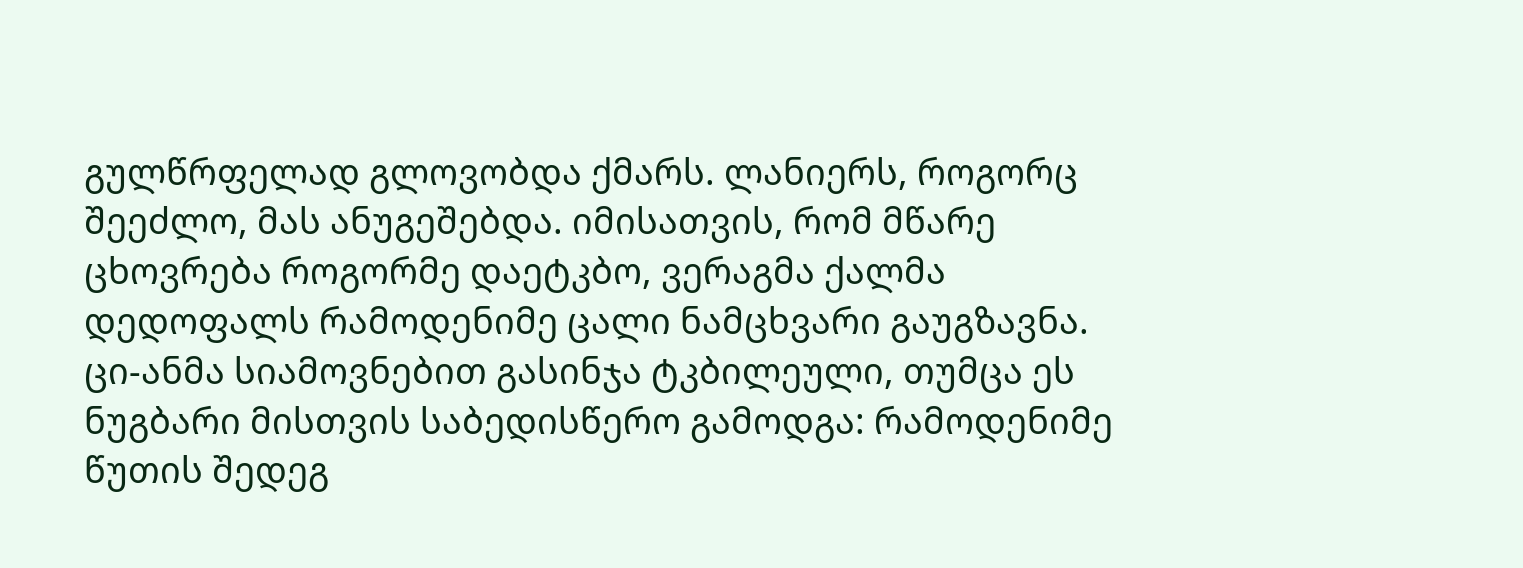გულწრფელად გლოვობდა ქმარს. ლანიერს, როგორც შეეძლო, მას ანუგეშებდა. იმისათვის, რომ მწარე ცხოვრება როგორმე დაეტკბო, ვერაგმა ქალმა დედოფალს რამოდენიმე ცალი ნამცხვარი გაუგზავნა. ცი-ანმა სიამოვნებით გასინჯა ტკბილეული, თუმცა ეს ნუგბარი მისთვის საბედისწერო გამოდგა: რამოდენიმე წუთის შედეგ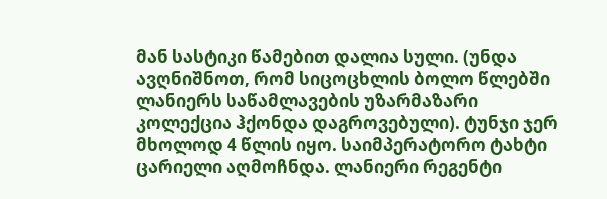მან სასტიკი წამებით დალია სული. (უნდა ავღნიშნოთ, რომ სიცოცხლის ბოლო წლებში ლანიერს საწამლავების უზარმაზარი კოლექცია ჰქონდა დაგროვებული). ტუნჯი ჯერ მხოლოდ 4 წლის იყო. საიმპერატორო ტახტი ცარიელი აღმოჩნდა. ლანიერი რეგენტი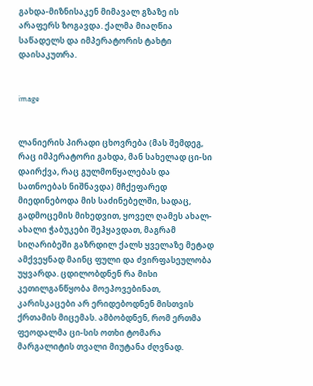გახდა-მიზნისაკენ მიმავალ გზაზე ის არაფერს ზოგავდა. ქალმა მიაღწია საწადელს და იმპერატორის ტახტი დაისაკუთრა.


image


ლანიერის პირადი ცხოვრება (მას შემდეგ, რაც იმპერატორი გახდა, მან სახელად ცი-სი დაირქვა, რაც გულმოწყალებას და სათნოებას ნიშნავდა) მჩქეფარედ მიედინებოდა მის საძინებელში, სადაც, გადმოცემის მიხედვით, ყოველ ღამეს ახალ-ახალი ჭაბუკები შეჰყავდათ, მაგრამ სიღარიბეში გაზრდილ ქალს ყველაზე მეტად ამქვეყნად მაინც ფული და ძვირფასეულობა უყვარდა. ცდილობდნენ რა მისი კეთილგანწყობა მოეპოვებინათ, კარისკაცები არ ერიდებოდნენ მისთვის ქრთამის მიცემას. ამბობდნენ, რომ ერთმა ფეოდალმა ცი-სის ოთხი ტომარა მარგალიტის თვალი მიუტანა ძღვნად.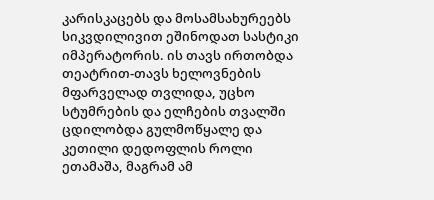კარისკაცებს და მოსამსახურეებს სიკვდილივით ეშინოდათ სასტიკი იმპერატორის. ის თავს ირთობდა თეატრით-თავს ხელოვნების მფარველად თვლიდა, უცხო სტუმრების და ელჩების თვალში ცდილობდა გულმოწყალე და კეთილი დედოფლის როლი ეთამაშა, მაგრამ ამ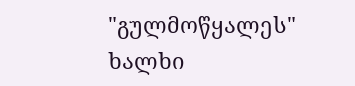"გულმოწყალეს" ხალხი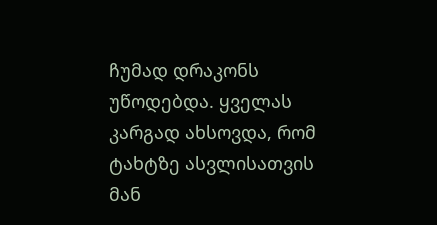ჩუმად დრაკონს უწოდებდა. ყველას კარგად ახსოვდა, რომ ტახტზე ასვლისათვის მან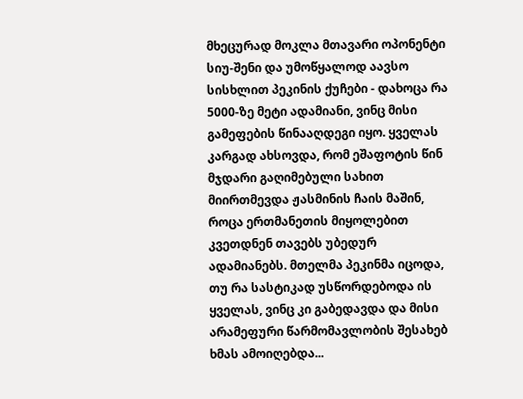მხეცურად მოკლა მთავარი ოპონენტი სიუ-შენი და უმოწყალოდ აავსო სისხლით პეკინის ქუჩები - დახოცა რა 5000-ზე მეტი ადამიანი, ვინც მისი გამეფების წინააღდეგი იყო. ყველას კარგად ახსოვდა, რომ ეშაფოტის წინ მჯდარი გაღიმებული სახით მიირთმევდა ჟასმინის ჩაის მაშინ, როცა ერთმანეთის მიყოლებით კვეთდნენ თავებს უბედურ ადამიანებს. მთელმა პეკინმა იცოდა, თუ რა სასტიკად უსწორდებოდა ის ყველას, ვინც კი გაბედავდა და მისი არამეფური წარმომავლობის შესახებ ხმას ამოიღებდა...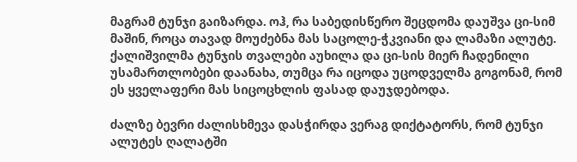მაგრამ ტუნჯი გაიზარდა. ოჰ, რა საბედისწერო შეცდომა დაუშვა ცი-სიმ მაშინ, როცა თავად მოუძებნა მას საცოლე-ჭკვიანი და ლამაზი ალუტე. ქალიშვილმა ტუნჯის თვალები აუხილა და ცი-სის მიერ ჩადენილი უსამართლობები დაანახა, თუმცა რა იცოდა უცოდველმა გოგონამ, რომ ეს ყველაფერი მას სიცოცხლის ფასად დაუჯდებოდა.

ძალზე ბევრი ძალისხმევა დასჭირდა ვერაგ დიქტატორს, რომ ტუნჯი ალუტეს ღალატში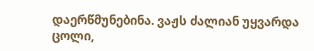დაერწმუნებინა. ვაჟს ძალიან უყვარდა ცოლი,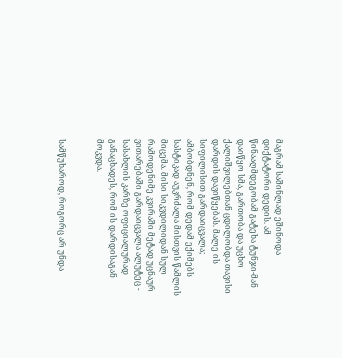მაგრამ საშინლად ეშინოდა დიქტატორი დედის. ამ წინააღმდეგობამ გატეხა ტუნჯი-მან დაიწყო სმა, გართობა და უცხო ქალიშვილებთან ცდილობდა თავისი დარდის დავიწყებას. მალე ის სიფილისით გარდაიცვალა; ამბობდნენ, რომ დედამ ექიმებს სასტიკად აუკრძალა მისთვის წამლის მიცემა. მისი სიკვდილიდან სულ რამოდენიმე კვირაში მეტად უცნაურ ვითარებაში გარდაიცვალა ალუტეც - სასახლის კარზე ოფიციალურად განაცხადეს, რომ ის დარდისაგან მოკვდა.


სამწუხაროდ, როგორც არ უნდა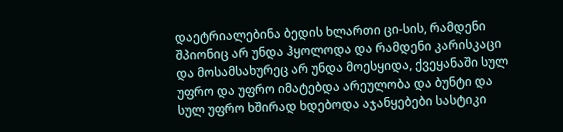დაეტრიალებინა ბედის ხლართი ცი-სის, რამდენი შპიონიც არ უნდა ჰყოლოდა და რამდენი კარისკაცი და მოსამსახურეც არ უნდა მოესყიდა, ქვეყანაში სულ უფრო და უფრო იმატებდა არეულობა და ბუნტი და სულ უფრო ხშირად ხდებოდა აჯანყებები სასტიკი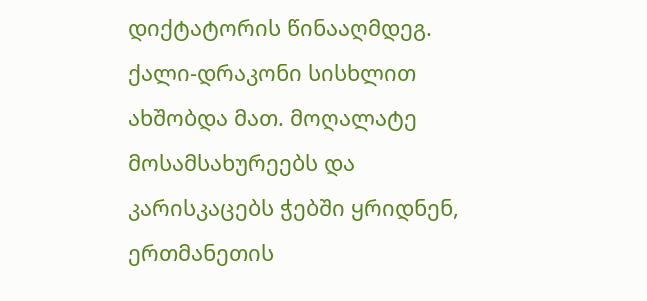დიქტატორის წინააღმდეგ. ქალი-დრაკონი სისხლით ახშობდა მათ. მოღალატე მოსამსახურეებს და კარისკაცებს ჭებში ყრიდნენ, ერთმანეთის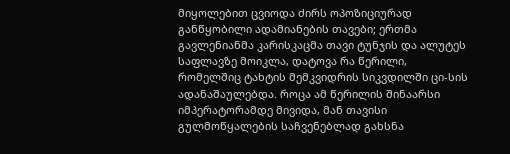მიყოლებით ცვიოდა ძირს ოპოზიციურად განწყობილი ადამიანების თავები; ერთმა გავლენიანმა კარისკაცმა თავი ტუნჯის და ალუტეს საფლავზე მოიკლა, დატოვა რა წერილი, რომელშიც ტახტის მემკვიდრის სიკვდილში ცი-სის ადანაშაულებდა. როცა ამ წერილის შინაარსი იმპერატორამდე მივიდა, მან თავისი გულმოწყალების საჩვენებლად გახსნა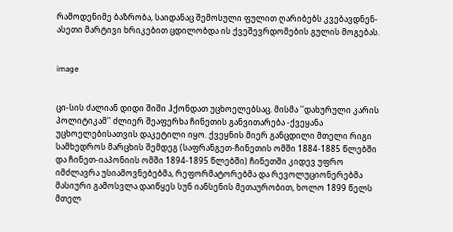რამოდენიმე ბაზრობა, საიდანაც შემოსული ფულით ღარიბებს კვებავდნენ-ასეთი მარტივი ხრიკებით ცდილობდა ის ქვეშევრდომების გულის მოგებას.


image


ცი-სის ძალიან დიდი შიში ჰქონდათ უცხოელებსაც. მისმა ''დახურული კარის პოლიტიკამ'' ძლიერ შეაფერხა ჩინეთის განვითარება -ქვეყანა უცხოელებისათვის დაკეტილი იყო. ქვეყნის მიერ განცდილი მთელი რიგი სამხედროს მარცხის შემდეგ (საფრანგეთ-ჩინეთის ომში 1884-1885 წლებში და ჩინეთ-იაპონიის ომში 1894-1895 წლებში) ჩინეთში კიდევ უფრო იმძლავრა უსიამოვნებებმა, რეფორმატორებმა და რევოლუციონერებმა მასიური გამოსვლა დაიწყეს სუნ იანსენის მეთაურობით, ხოლო 1899 წელს მთელ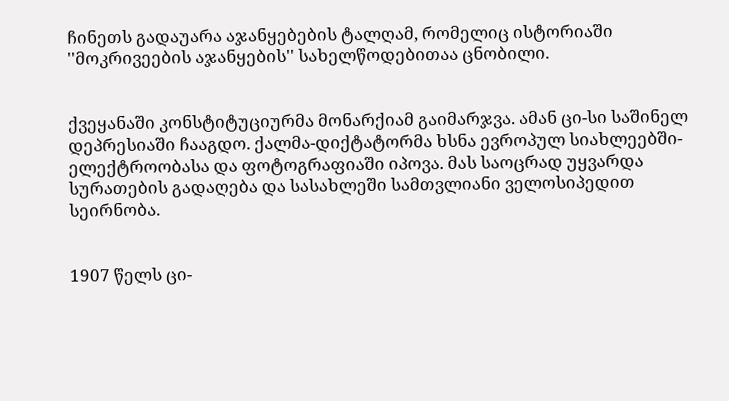ჩინეთს გადაუარა აჯანყებების ტალღამ, რომელიც ისტორიაში ''მოკრივეების აჯანყების'' სახელწოდებითაა ცნობილი.


ქვეყანაში კონსტიტუციურმა მონარქიამ გაიმარჯვა. ამან ცი-სი საშინელ დეპრესიაში ჩააგდო. ქალმა-დიქტატორმა ხსნა ევროპულ სიახლეებში-ელექტროობასა და ფოტოგრაფიაში იპოვა. მას საოცრად უყვარდა სურათების გადაღება და სასახლეში სამთვლიანი ველოსიპედით სეირნობა.


1907 წელს ცი-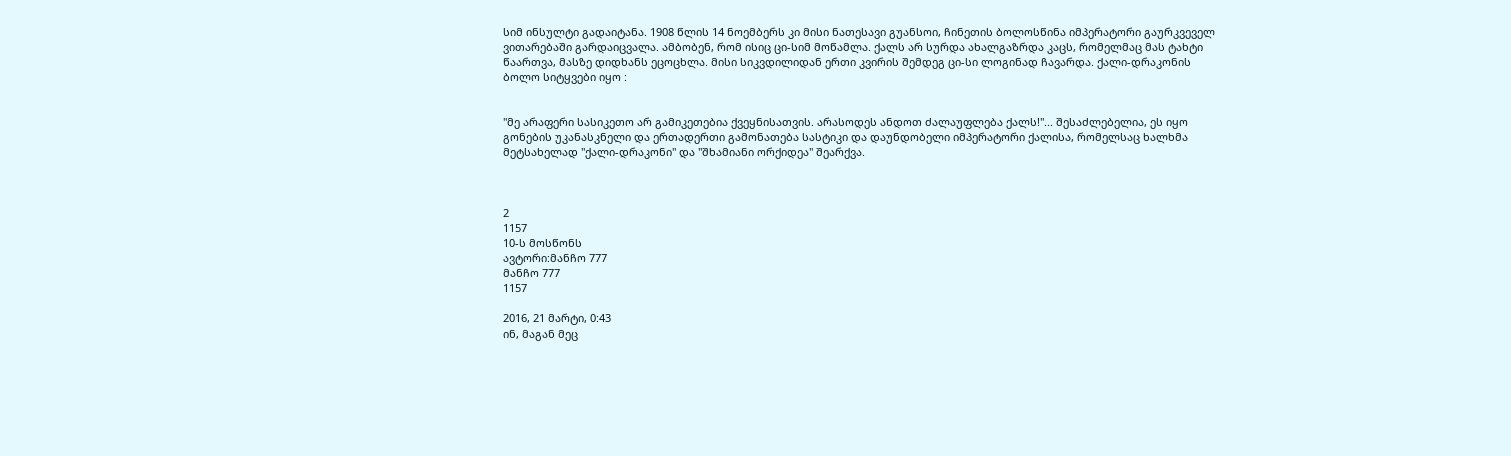სიმ ინსულტი გადაიტანა. 1908 წლის 14 ნოემბერს კი მისი ნათესავი გუანსოი, ჩინეთის ბოლოსწინა იმპერატორი გაურკვეველ ვითარებაში გარდაიცვალა. ამბობენ, რომ ისიც ცი-სიმ მოწამლა. ქალს არ სურდა ახალგაზრდა კაცს, რომელმაც მას ტახტი წაართვა, მასზე დიდხანს ეცოცხლა. მისი სიკვდილიდან ერთი კვირის შემდეგ ცი-სი ლოგინად ჩავარდა. ქალი-დრაკონის ბოლო სიტყვები იყო :


"მე არაფერი სასიკეთო არ გამიკეთებია ქვეყნისათვის. არასოდეს ანდოთ ძალაუფლება ქალს!"... შესაძლებელია, ეს იყო გონების უკანასკნელი და ერთადერთი გამონათება სასტიკი და დაუნდობელი იმპერატორი ქალისა, რომელსაც ხალხმა მეტსახელად "ქალი-დრაკონი" და "შხამიანი ორქიდეა" შეარქვა.



2
1157
10-ს მოსწონს
ავტორი:მანჩო 777
მანჩო 777
1157

2016, 21 მარტი, 0:43
ინ, მაგან მეც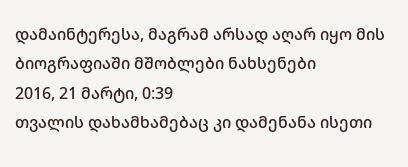დამაინტერესა, მაგრამ არსად აღარ იყო მის ბიოგრაფიაში მშობლები ნახსენები
2016, 21 მარტი, 0:39
თვალის დახამხამებაც კი დამენანა ისეთი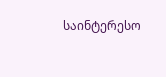საინტერესო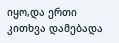იყო,და ერთი კითხვა დამებადა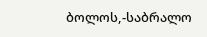ბოლოს,-საბრალო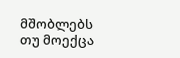მშობლებს თუ მოექცა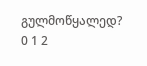გულმოწყალედ?
0 1 2